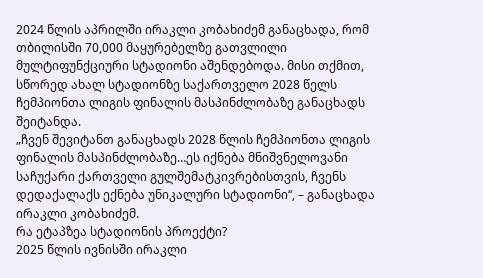2024 წლის აპრილში ირაკლი კობახიძემ განაცხადა, რომ თბილისში 70,000 მაყურებელზე გათვლილი მულტიფუნქციური სტადიონი აშენდებოდა. მისი თქმით, სწორედ ახალ სტადიონზე საქართველო 2028 წელს ჩემპიონთა ლიგის ფინალის მასპინძლობაზე განაცხადს შეიტანდა.
„ჩვენ შევიტანთ განაცხადს 2028 წლის ჩემპიონთა ლიგის ფინალის მასპინძლობაზე…ეს იქნება მნიშვნელოვანი საჩუქარი ქართველი გულშემატკივრებისთვის, ჩვენს დედაქალაქს ექნება უნიკალური სტადიონი“, – განაცხადა ირაკლი კობახიძემ.
რა ეტაპზეა სტადიონის პროექტი?
2025 წლის ივნისში ირაკლი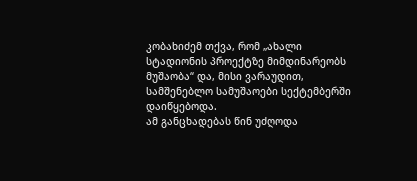კობახიძემ თქვა, რომ „ახალი სტადიონის პროექტზე მიმდინარეობს მუშაობა“ და, მისი ვარაუდით, სამშენებლო სამუშაოები სექტემბერში დაიწყებოდა.
ამ განცხადებას წინ უძღოდა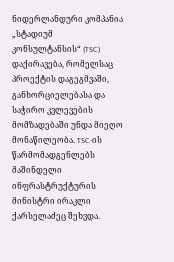ნიდერლანდური კომპანია „სტადიუმ კონსულტანსის“ (TSC) დაქირავება, რომელსაც პროექტის დაგეგმვაში, განხორციელებასა და საჭირო კვლევების მომზადებაში უნდა მიეღო მონაწილეობა. TSC-ის წარმომადგენლებს მაშინდელი ინფრასტრუქტურის მინისტრი ირაკლი ქარსელაძეც შეხვდა.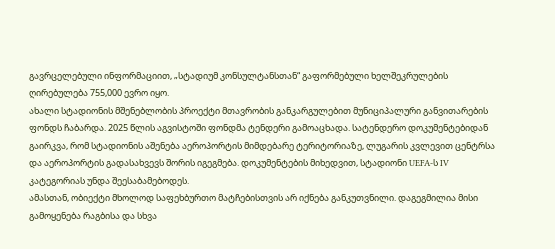გავრცელებული ინფორმაციით, „სტადიუმ კონსულტანსთან“ გაფორმებული ხელშეკრულების ღირებულება 755,000 ევრო იყო.
ახალი სტადიონის მშენებლობის პროექტი მთავრობის განკარგულებით მუნიციპალური განვითარების ფონდს ჩაბარდა. 2025 წლის აგვისტოში ფონდმა ტენდერი გამოაცხადა. სატენდერო დოკუმენტებიდან გაირკვა, რომ სტადიონის აშენება აეროპორტის მიმდებარე ტერიტორიაზე, ლუგარის კვლევით ცენტრსა და აეროპორტის გადასახვევს შორის იგეგმება. დოკუმენტების მიხედვით, სტადიონი UEFA-ს IV კატეგორიას უნდა შეესაბამებოდეს.
ამასთან, ობიექტი მხოლოდ საფეხბურთო მატჩებისთვის არ იქნება განკუთვნილი. დაგეგმილია მისი გამოყენება რაგბისა და სხვა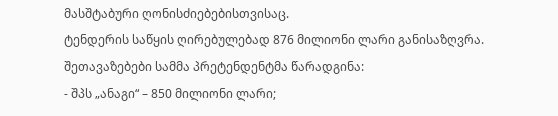მასშტაბური ღონისძიებებისთვისაც.
ტენდერის საწყის ღირებულებად 876 მილიონი ლარი განისაზღვრა. შეთავაზებები სამმა პრეტენდენტმა წარადგინა:
- შპს „ანაგი“ – 850 მილიონი ლარი;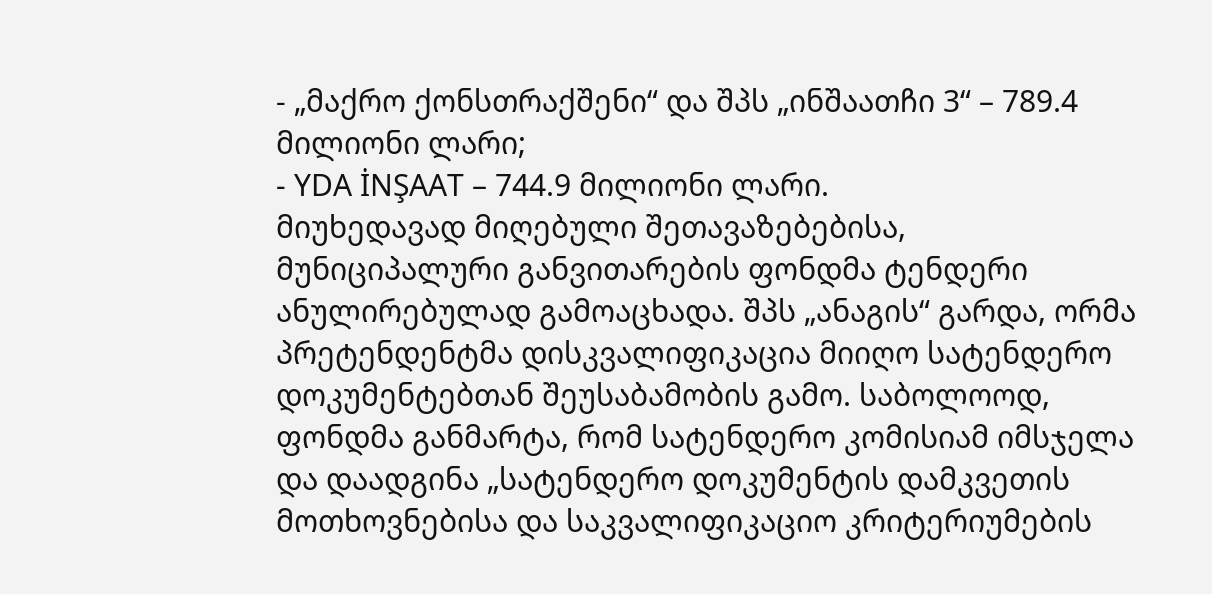- „მაქრო ქონსთრაქშენი“ და შპს „ინშაათჩი 3“ – 789.4 მილიონი ლარი;
- YDA İNŞAAT – 744.9 მილიონი ლარი.
მიუხედავად მიღებული შეთავაზებებისა, მუნიციპალური განვითარების ფონდმა ტენდერი ანულირებულად გამოაცხადა. შპს „ანაგის“ გარდა, ორმა პრეტენდენტმა დისკვალიფიკაცია მიიღო სატენდერო დოკუმენტებთან შეუსაბამობის გამო. საბოლოოდ, ფონდმა განმარტა, რომ სატენდერო კომისიამ იმსჯელა და დაადგინა „სატენდერო დოკუმენტის დამკვეთის მოთხოვნებისა და საკვალიფიკაციო კრიტერიუმების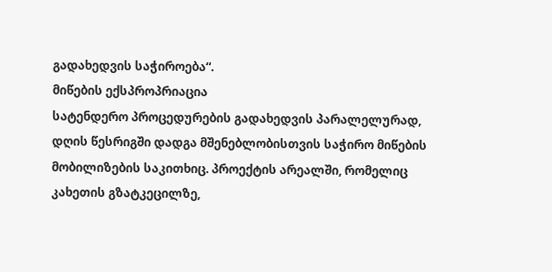გადახედვის საჭიროება“.
მიწების ექსპროპრიაცია
სატენდერო პროცედურების გადახედვის პარალელურად, დღის წესრიგში დადგა მშენებლობისთვის საჭირო მიწების მობილიზების საკითხიც. პროექტის არეალში, რომელიც კახეთის გზატკეცილზე,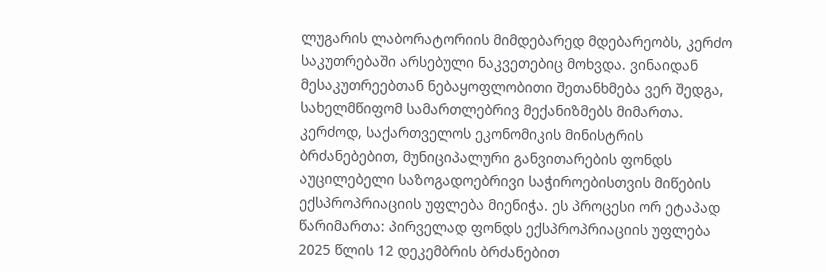ლუგარის ლაბორატორიის მიმდებარედ მდებარეობს, კერძო საკუთრებაში არსებული ნაკვეთებიც მოხვდა. ვინაიდან მესაკუთრეებთან ნებაყოფლობითი შეთანხმება ვერ შედგა, სახელმწიფომ სამართლებრივ მექანიზმებს მიმართა.
კერძოდ, საქართველოს ეკონომიკის მინისტრის ბრძანებებით, მუნიციპალური განვითარების ფონდს აუცილებელი საზოგადოებრივი საჭიროებისთვის მიწების ექსპროპრიაციის უფლება მიენიჭა. ეს პროცესი ორ ეტაპად წარიმართა: პირველად ფონდს ექსპროპრიაციის უფლება 2025 წლის 12 დეკემბრის ბრძანებით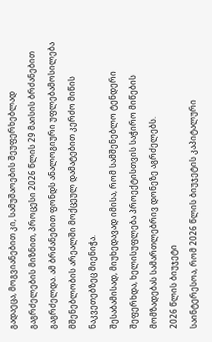გადაეცა, მოგვიანებით კი, სამუშაოების შეუფერხებლად გაგრძელების მიზნით, პროცესი 2026 წლის 29 მაისის ბრძანებით გაგრძელდა. ამ ბრძანებით ფონდს ანალოგიური უფლებამოსილება მშენებლობის არეალში მოქცეულ დამატებით კერძო მიწის ნაკვეთებზეც მიენიჭა.
შესაბამისად, მიუხედავად იმისა, რომ სამშენებლო ტენდერი შეფერხდა, ხელისუფლება პროექტისთვის საჭირო მიწების მომზადებას სამართლებრივ დონეზე აგრძელებს.
2026 წლის ბიუჯეტი
საინტერესოა, რომ 2026 წლის ბიუჯეტის კაპიტალური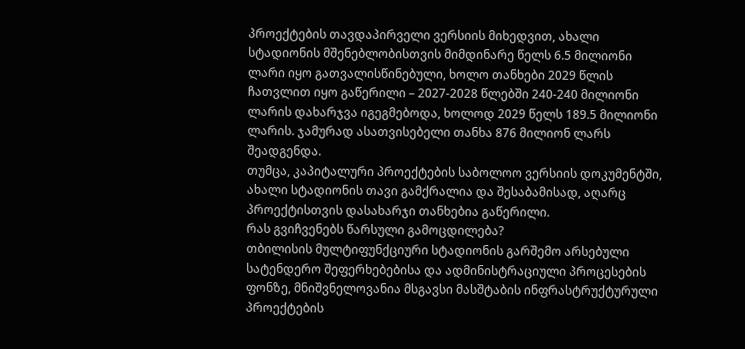პროექტების თავდაპირველი ვერსიის მიხედვით, ახალი სტადიონის მშენებლობისთვის მიმდინარე წელს 6.5 მილიონი ლარი იყო გათვალისწინებული, ხოლო თანხები 2029 წლის ჩათვლით იყო გაწერილი – 2027-2028 წლებში 240-240 მილიონი ლარის დახარჯვა იგეგმებოდა, ხოლოდ 2029 წელს 189.5 მილიონი ლარის. ჯამურად ასათვისებელი თანხა 876 მილიონ ლარს შეადგენდა.
თუმცა, კაპიტალური პროექტების საბოლოო ვერსიის დოკუმენტში, ახალი სტადიონის თავი გამქრალია და შესაბამისად, აღარც პროექტისთვის დასახარჯი თანხებია გაწერილი.
რას გვიჩვენებს წარსული გამოცდილება?
თბილისის მულტიფუნქციური სტადიონის გარშემო არსებული სატენდერო შეფერხებებისა და ადმინისტრაციული პროცესების ფონზე, მნიშვნელოვანია მსგავსი მასშტაბის ინფრასტრუქტურული პროექტების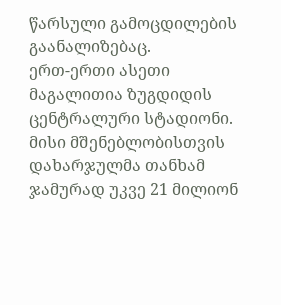წარსული გამოცდილების გაანალიზებაც.
ერთ-ერთი ასეთი მაგალითია ზუგდიდის ცენტრალური სტადიონი. მისი მშენებლობისთვის დახარჯულმა თანხამ ჯამურად უკვე 21 მილიონ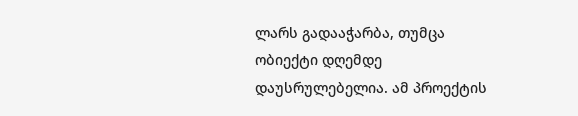ლარს გადააჭარბა, თუმცა ობიექტი დღემდე დაუსრულებელია. ამ პროექტის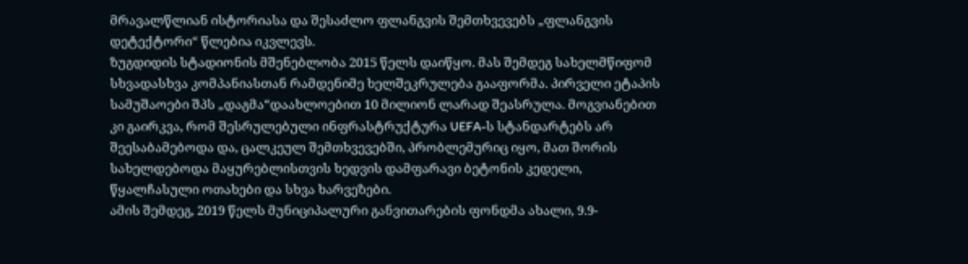მრავალწლიან ისტორიასა და შესაძლო ფლანგვის შემთხვევებს „ფლანგვის დეტექტორი“ წლებია იკვლევს.
ზუგდიდის სტადიონის მშენებლობა 2015 წელს დაიწყო. მას შემდეგ სახელმწიფომ სხვადასხვა კომპანიასთან რამდენიმე ხელშეკრულება გააფორმა. პირველი ეტაპის სამუშაოები შპს „დაგმა“დაახლოებით 10 მილიონ ლარად შეასრულა. მოგვიანებით კი გაირკვა, რომ შესრულებული ინფრასტრუქტურა UEFA-ს სტანდარტებს არ შეესაბამებოდა და, ცალკეულ შემთხვევებში, პრობლემურიც იყო, მათ შორის სახელდებოდა მაყურებლისთვის ხედვის დამფარავი ბეტონის კედელი, წყალჩასული ოთახები და სხვა ხარვეზები.
ამის შემდეგ, 2019 წელს მუნიციპალური განვითარების ფონდმა ახალი, 9.9-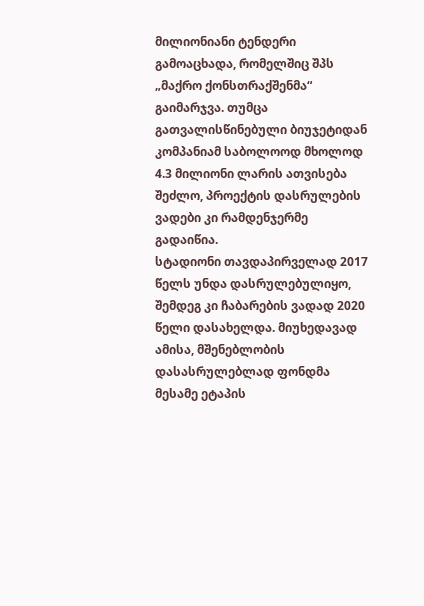მილიონიანი ტენდერი გამოაცხადა, რომელშიც შპს „მაქრო ქონსთრაქშენმა“ გაიმარჯვა. თუმცა გათვალისწინებული ბიუჯეტიდან კომპანიამ საბოლოოდ მხოლოდ 4.3 მილიონი ლარის ათვისება შეძლო, პროექტის დასრულების ვადები კი რამდენჯერმე გადაიწია.
სტადიონი თავდაპირველად 2017 წელს უნდა დასრულებულიყო, შემდეგ კი ჩაბარების ვადად 2020 წელი დასახელდა. მიუხედავად ამისა, მშენებლობის დასასრულებლად ფონდმა მესამე ეტაპის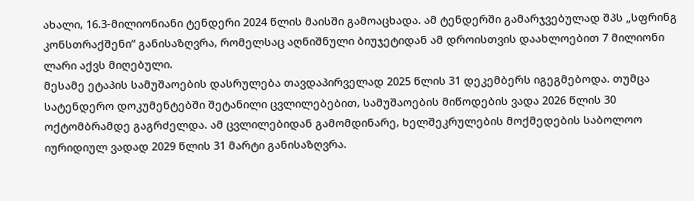ახალი, 16.3-მილიონიანი ტენდერი 2024 წლის მაისში გამოაცხადა. ამ ტენდერში გამარჯვებულად შპს „სფრინგ კონსთრაქშენი“ განისაზღვრა, რომელსაც აღნიშნული ბიუჯეტიდან ამ დროისთვის დაახლოებით 7 მილიონი ლარი აქვს მიღებული.
მესამე ეტაპის სამუშაოების დასრულება თავდაპირველად 2025 წლის 31 დეკემბერს იგეგმებოდა. თუმცა სატენდერო დოკუმენტებში შეტანილი ცვლილებებით, სამუშაოების მიწოდების ვადა 2026 წლის 30 ოქტომბრამდე გაგრძელდა. ამ ცვლილებიდან გამომდინარე, ხელშეკრულების მოქმედების საბოლოო იურიდიულ ვადად 2029 წლის 31 მარტი განისაზღვრა.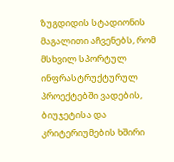ზუგდიდის სტადიონის მაგალითი აჩვენებს, რომ მსხვილ სპორტულ ინფრასტრუქტურულ პროექტებში ვადების, ბიუჯეტისა და კრიტერიუმების ხშირი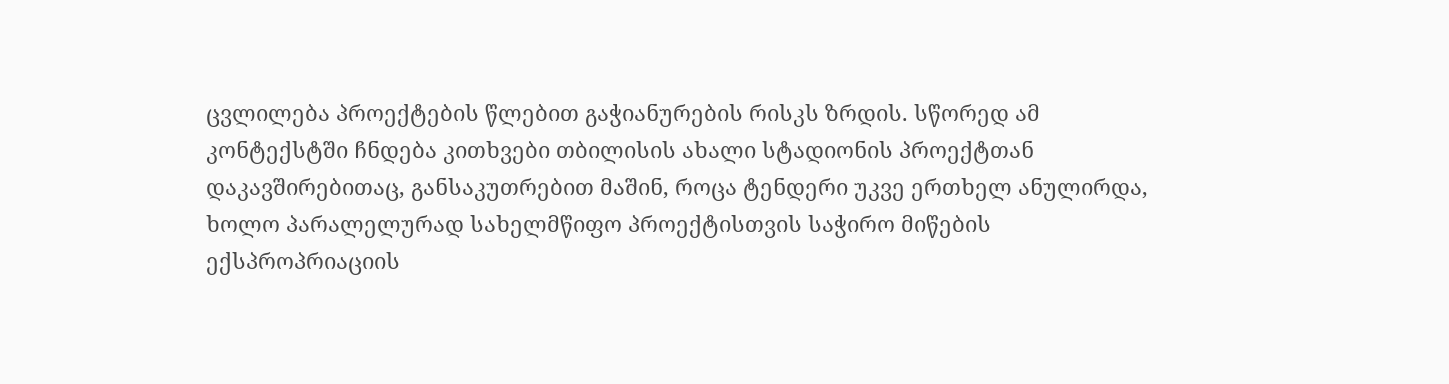ცვლილება პროექტების წლებით გაჭიანურების რისკს ზრდის. სწორედ ამ კონტექსტში ჩნდება კითხვები თბილისის ახალი სტადიონის პროექტთან დაკავშირებითაც, განსაკუთრებით მაშინ, როცა ტენდერი უკვე ერთხელ ანულირდა, ხოლო პარალელურად სახელმწიფო პროექტისთვის საჭირო მიწების ექსპროპრიაციის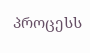პროცესს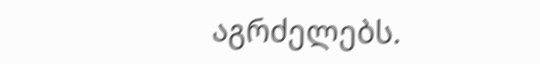აგრძელებს.